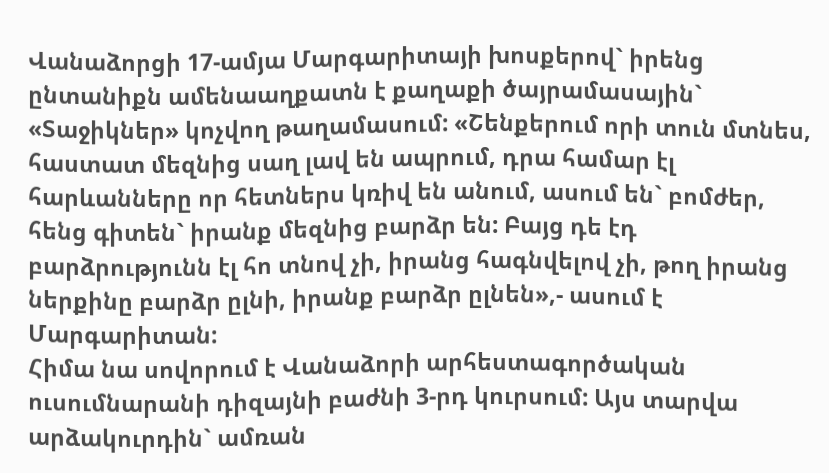Վանաձորցի 17-ամյա Մարգարիտայի խոսքերով` իրենց ընտանիքն ամենաաղքատն է քաղաքի ծայրամասային` «Տաջիկներ» կոչվող թաղամասում: «Շենքերում որի տուն մտնես, հաստատ մեզնից սաղ լավ են ապրում, դրա համար էլ հարևանները որ հետներս կռիվ են անում, ասում են` բոմժեր, հենց գիտեն` իրանք մեզնից բարձր են: Բայց դե էդ բարձրությունն էլ հո տնով չի, իրանց հագնվելով չի, թող իրանց ներքինը բարձր ըլնի, իրանք բարձր ըլնեն»,- ասում է Մարգարիտան:
Հիմա նա սովորում է Վանաձորի արհեստագործական ուսումնարանի դիզայնի բաժնի 3-րդ կուրսում: Այս տարվա արձակուրդին` ամռան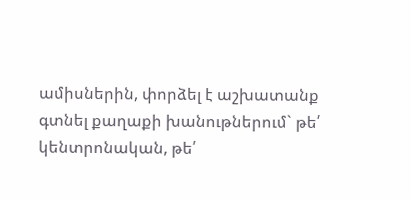ամիսներին, փորձել է աշխատանք գտնել քաղաքի խանութներում` թե՛ կենտրոնական, թե՛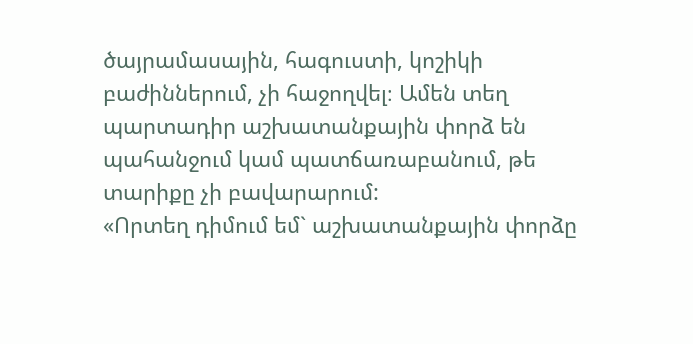ծայրամասային, հագուստի, կոշիկի բաժիններում, չի հաջողվել։ Ամեն տեղ պարտադիր աշխատանքային փորձ են պահանջում կամ պատճառաբանում, թե տարիքը չի բավարարում:
«Որտեղ դիմում եմ` աշխատանքային փորձը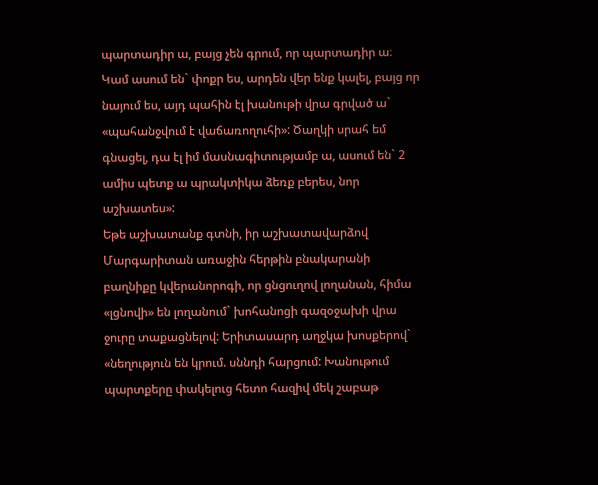պարտադիր ա, բայց չեն գրում, որ պարտադիր ա։ Կամ ասում են` փոքր ես, արդեն վեր ենք կալել, բայց որ նայում ես, այդ պահին էլ խանութի վրա գրված ա` «պահանջվում է վաճառողուհի»: Ծաղկի սրահ եմ գնացել, դա էլ իմ մասնագիտությամբ ա, ասում են` 2 ամիս պետք ա պրակտիկա ձեռք բերես, նոր աշխատես»:
Եթե աշխատանք գտնի, իր աշխատավարձով Մարգարիտան առաջին հերթին բնակարանի բաղնիքը կվերանորոգի, որ ցնցուղով լողանան, հիմա «լցնովի» են լողանում` խոհանոցի գազօջախի վրա ջուրը տաքացնելով: Երիտասարդ աղջկա խոսքերով` «նեղություն են կրում. սննդի հարցում: Խանութում պարտքերը փակելուց հետո հազիվ մեկ շաբաթ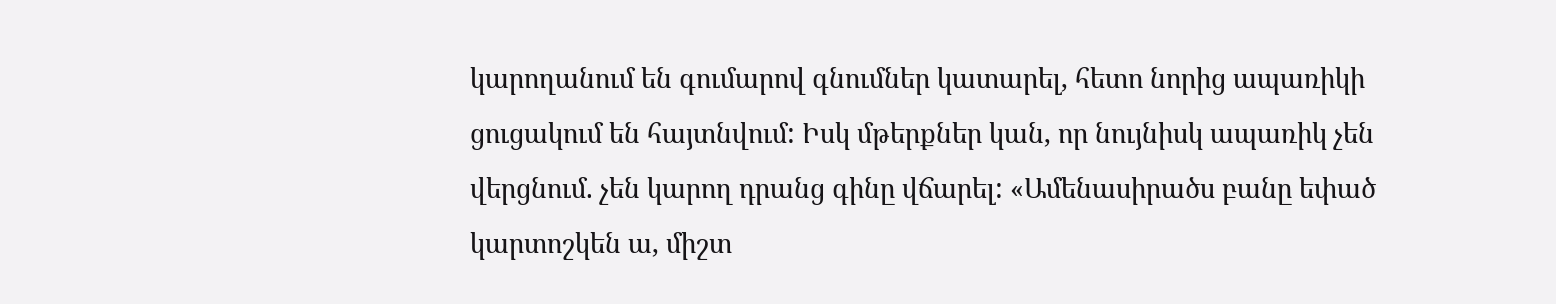կարողանում են գումարով գնումներ կատարել, հետո նորից ապառիկի ցուցակում են հայտնվում: Իսկ մթերքներ կան, որ նույնիսկ ապառիկ չեն վերցնում. չեն կարող դրանց գինը վճարել: «Ամենասիրածս բանը եփած կարտոշկեն ա, միշտ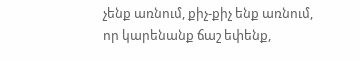չենք առնում, քիչ-քիչ ենք առնում, որ կարենանք ճաշ եփենք,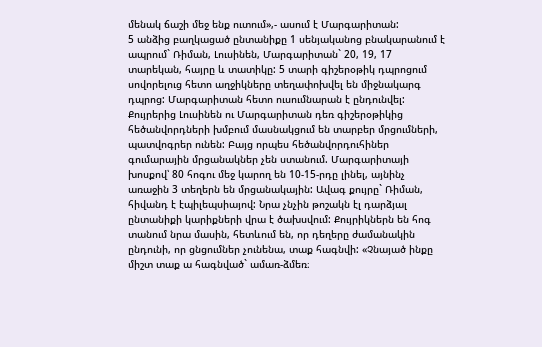մենակ ճաշի մեջ ենք ուտում»,- ասում է Մարգարիտան:
5 անձից բաղկացած ընտանիքը 1 սենյականոց բնակարանում է ապրում` Ռիման, Լուսինեն, Մարգարիտան` 20, 19, 17 տարեկան, հայրը և տատիկը: 5 տարի գիշերօթիկ դպրոցում սովորելուց հետո աղջիկները տեղափոխվել են միջնակարգ դպրոց: Մարգարիտան հետո ուսումնարան է ընդունվել: Քույրերից Լուսինեն ու Մարգարիտան դեռ գիշերօթիկից հեծանվորդների խմբում մասնակցում են տարբեր մրցումների, պատվոգրեր ունեն: Բայց որպես հեծանվորդուհիներ գումարային մրցանակներ չեն ստանում. Մարգարիտայի խոսքով՝ 80 հոգու մեջ կարող են 10-15-րդը լինել, այնինչ առաջին 3 տեղերն են մրցանակային: Ավագ քույրը` Ռիման, հիվանդ է էպիլեպսիայով: Նրա չնչին թոշակն էլ դարձյալ ընտանիքի կարիքների վրա է ծախսվում: Քույրիկներն են հոգ տանում նրա մասին, հետևում են, որ դեղերը ժամանակին ընդունի, որ ցնցումներ չունենա, տաք հագնվի: «Չնայած ինքը միշտ տաք ա հագնված` ամառ-ձմեռ։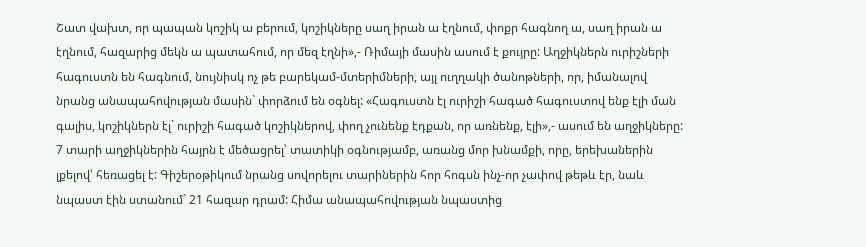Շատ վախտ, որ պապան կոշիկ ա բերում, կոշիկները սաղ իրան ա էղնում, փոքր հագնող ա, սաղ իրան ա էղնում, հազարից մեկն ա պատահում, որ մեզ էղնի»,- Ռիմայի մասին ասում է քույրը: Աղջիկներն ուրիշների հագուստն են հագնում, նույնիսկ ոչ թե բարեկամ-մտերիմների, այլ ուղղակի ծանոթների, որ, իմանալով նրանց անապահովության մասին` փորձում են օգնել: «Հագուստն էլ ուրիշի հագած հագուստով ենք էլի ման գալիս, կոշիկներն էլ` ուրիշի հագած կոշիկներով, փող չունենք էդքան, որ առնենք, էլի»,- ասում են աղջիկները:
7 տարի աղջիկներին հայրն է մեծացրել՝ տատիկի օգնությամբ, առանց մոր խնամքի, որը, երեխաներին լքելով՝ հեռացել է: Գիշերօթիկում նրանց սովորելու տարիներին հոր հոգսն ինչ-որ չափով թեթև էր, նաև նպաստ էին ստանում` 21 հազար դրամ: Հիմա անապահովության նպաստից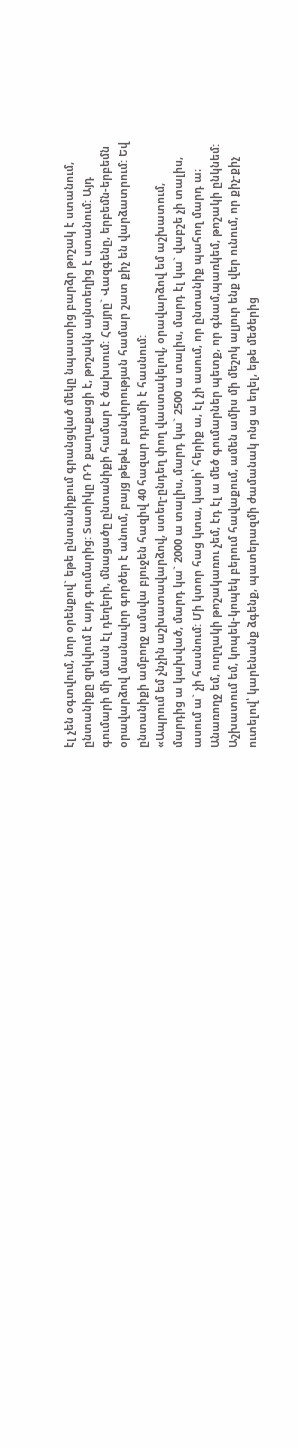էլ չեն օգտվում, նոր օրենքով` եթե ընտանիքում գրանցված մեկը նպաստից բարձր թոշակ է ստանում, ընտանիքը զրկվում է այդ գումարից: Տատիկը ՌԴ քաղաքացի է, թոշակն այնտեղից է ստանում: Այդ գումարի մի մասն էլ դեղերի, մնացածը ընտանիքի համար է ծախսում: Հայրը` Վազգենը, երբեմն-երբեմն օրավարձով մասնավոր գործեր է անում, բայց թեթև բանվորության համար շատ քիչ են վարձատրում: Եվ ընտանիքի ամբողջ ամսվա բյուջեն հազիվ 40 հազար դրամի է հասնում:
«Ապրում եմ չնչին աշխատավարձով, ստեղ-ընդեղ փող վաստակելով, օրավարձով եմ աշխատում, մարդից ա կախված, մարդ կա` 2000 ա տալիս, մարդ կա` 2500 ա տալիս, մարդ էլ կա` վաբշե չի տալիս, ասում ա` չի հասնում: Մի կտոր հաց կտա, կասի՝ հերիք ա, էլ չի ասում, որ ընտանիք պահող մարդ ա։ Անառողջ եմ, ուղղակի թոշակառու չեմ, էդ էլ ա մեծ գումարներ պետք, որ գնամ,պառկեմ, թոշակի ընկնեմ: Աշխատում եմ, կոպեկ-կոպեկ բերում հավաքում, ամեն ամիս մի մեշոկ ալյուր ենք վեր ունում, որ քիչ-քիչ ուտելով՝ կարենանք ձգենք, պատերազմի ժամանակ ոնց ա եղել, եթե մեծերից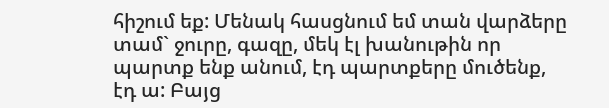հիշում եք: Մենակ հասցնում եմ տան վարձերը տամ` ջուրը, գազը, մեկ էլ խանութին որ պարտք ենք անում, էդ պարտքերը մուծենք, էդ ա: Բայց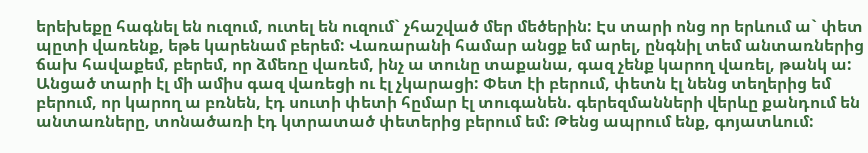երեխեքը հագնել են ուզում, ուտել են ուզում` չհաշված մեր մեծերին: Էս տարի ոնց որ երևում ա` փետ պըտի վառենք, եթե կարենամ բերեմ: Վառարանի համար անցք եմ արել, ընգնիլ տեմ անտառներից ճախ հավաքեմ, բերեմ, որ ձմեռը վառեմ, ինչ ա տունը տաքանա, գազ չենք կարող վառել, թանկ ա: Անցած տարի էլ մի ամիս գազ վառեցի ու էլ չկարացի: Փետ էի բերում, փետն էլ նենց տեղերից եմ բերում, որ կարող ա բռնեն, էդ սուտի փետի հըմար էլ տուգանեն. գերեզմանների վերևը քանդում են անտառները, տոնածառի էդ կտրատած փետերից բերում եմ: Թենց ապրում ենք, գոյատևում: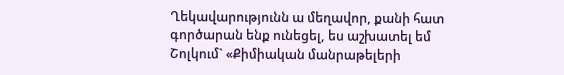Ղեկավարությունն ա մեղավոր, քանի հատ գործարան ենք ունեցել, ես աշխատել եմ Շոլկում` «Քիմիական մանրաթելերի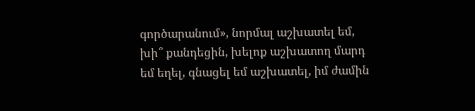գործարանում», նորմալ աշխատել եմ, խի՞ քանդեցին, խելոք աշխատող մարդ եմ եղել, գնացել եմ աշխատել, իմ ժամին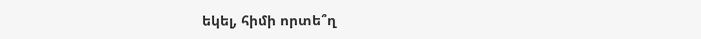եկել, հիմի որտե՞ղ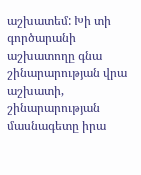աշխատեմ: Խի տի գործարանի աշխատողը գնա շինարարության վրա աշխատի, շինարարության մասնագետը իրա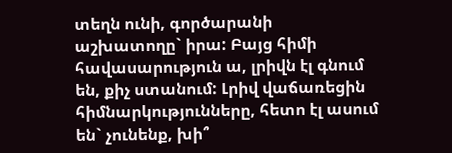տեղն ունի, գործարանի աշխատողը` իրա: Բայց հիմի հավասարություն ա, լրիվն էլ գնում են, քիչ ստանում: Լրիվ վաճառեցին հիմնարկությունները, հետո էլ ասում են` չունենք, խի՞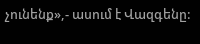չունենք»,- ասում է Վազգենը: